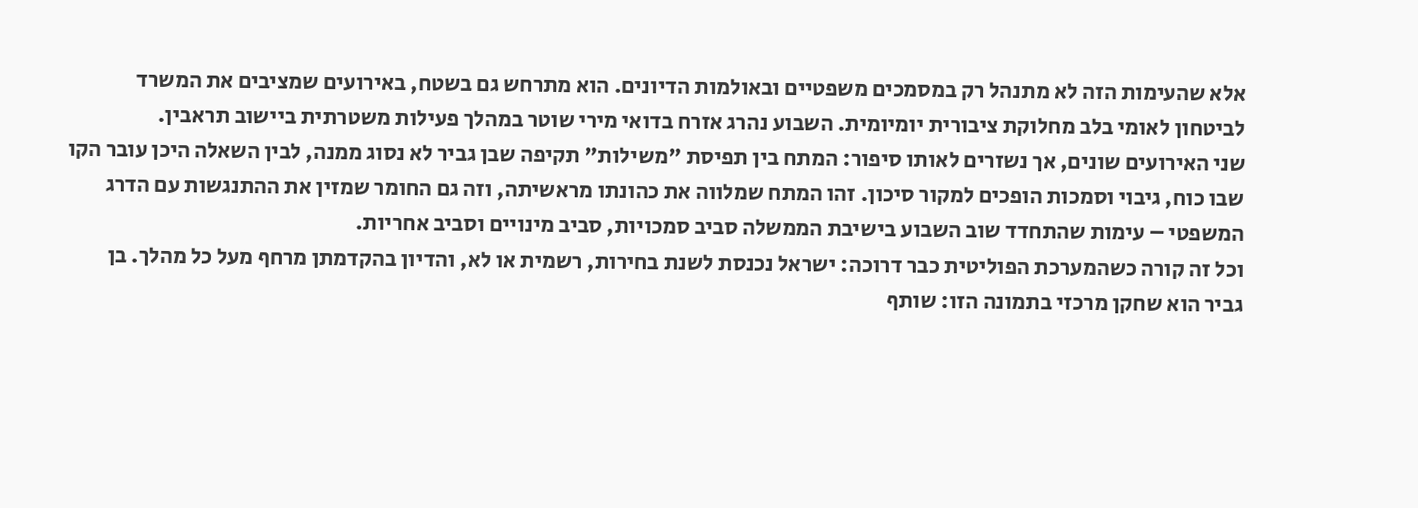אלא שהעימות הזה לא מתנהל רק במסמכים משפטיים ובאולמות הדיונים. הוא מתרחש גם בשטח, באירועים שמציבים את המשרד לביטחון לאומי בלב מחלוקת ציבורית יומיומית. השבוע נהרג אזרח בדואי מירי שוטר במהלך פעילות משטרתית ביישוב תראבין.
שני האירועים שונים, אך נשזרים לאותו סיפור: המתח בין תפיסת "משילות" תקיפה שבן גביר לא נסוג ממנה, לבין השאלה היכן עובר הקו שבו כוח, גיבוי וסמכות הופכים למקור סיכון. זהו המתח שמלווה את כהונתו מראשיתה, וזה גם החומר שמזין את ההתנגשות עם הדרג המשפטי – עימות שהתחדד שוב השבוע בישיבת הממשלה סביב סמכויות, סביב מינויים וסביב אחריות.
וכל זה קורה כשהמערכת הפוליטית כבר דרוכה: ישראל נכנסת לשנת בחירות, רשמית או לא, והדיון בהקדמתן מרחף מעל כל מהלך. בן גביר הוא שחקן מרכזי בתמונה הזו: שותף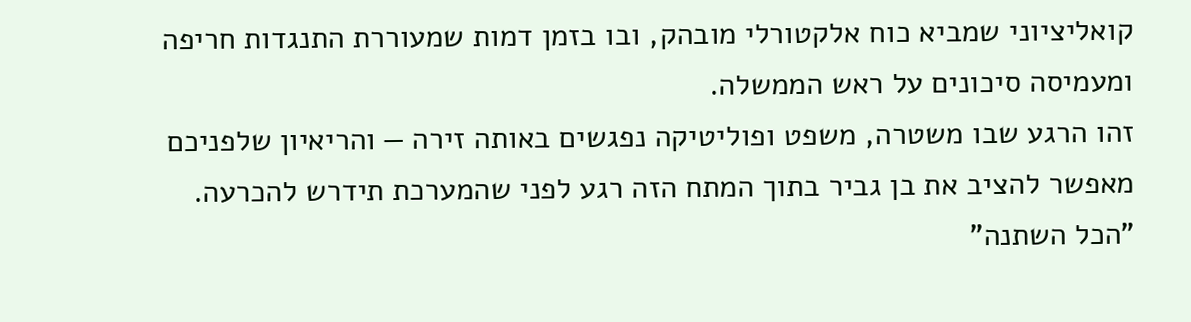קואליציוני שמביא כוח אלקטורלי מובהק, ובו בזמן דמות שמעוררת התנגדות חריפה ומעמיסה סיכונים על ראש הממשלה.
זהו הרגע שבו משטרה, משפט ופוליטיקה נפגשים באותה זירה — והריאיון שלפניכם מאפשר להציב את בן גביר בתוך המתח הזה רגע לפני שהמערכת תידרש להכרעה.
"הכל השתנה"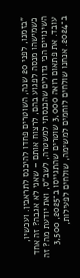"בזמנו, לפני 20 שנה, השוטרים פחדו להיכנס לתראבין. ועכשיו, כשמישהו מנסה לפגוע בהם, לרצוח אותם – שאני לא אגבה? זה אחד השינויים הכי גדולים שהכנסתי למשטרה, לשב"ס, ואת יודעת מה? זה עובד. את פתאום רואה 3,000 שוטרים שהתגייסו ב־2025, 3,500 ב־2024. אנחנו שולחים לוחמים למשימה, שולחים לפעילות,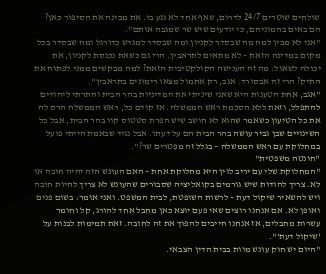שולחים שוטרים 24/7 לדרום, שאף אחד לא נגע בו. את מבינה את הסיפור כאן? הם באים בהמוניהם, כי יודעים שיש שר שמגבה אותם".
"אני לא מבין למה מה שבסדר לקניון ומה שבסדר למגרש כדורגל ומה שבסדר בכל מקום במדינה הזאת – לא מתאים לתראבין. הרי גם כשאת נכנסת לקניון, את יכולה לשאול: מה זה הענישה הקולקטיבית הזאת? למה מבקשים ממני לפתוח את התיק? הרי זה אבסורד. אגב, רק אתמול מצאו רימונים בתראבין".
"אגב, אחת הטענות היא שאני שיניתי את המדיניות בהר הבית והתרתי ליהודים להתפלל, וזאת ללא הסכמת ראש הממשלה. אז קודם כל, ראש הממשלה הרס לה את כל הטיעון כשאמר שהוא לא חושב שיש הפרת סטטוס קוו בהר הבית, אבל כל השינויים שבן גביר עושה בהר הבית הם על דעתו. אבל נגיד שבאמת הייתי פועל במחלוקת עם ראש הממשלה – בגלל זה מפטרים שר?".
"חונטה משפטית"
"המחלוקת שלי עם יריב לוין היא מחלוקת אחת – האם העונש הזה יהיה חובה או לא. צריך להודות שיש גורמים בקואליציה שסבורים שהעונש לא צריך להיות חובה ויש להשאיר שיקול דעת – לרשות השופטת, לבית המשפט. ואני אומר: בשום פנים ואופן לא. אם אנחנו רוצים שאי פעם יוּצא כאן מחבל אחד להורג, קל וחומר עשרות מחבלים, אז אנחנו חייבים להפוך את זה לחובה. זאת תמימות לבנות על 'שיקול דעת'".
"היום יש חוק עונש מוות בבית הדין הצבאי.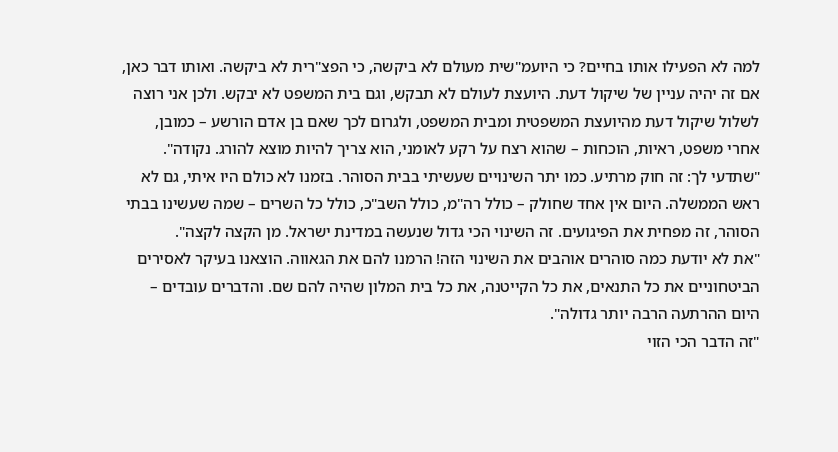למה לא הפעילו אותו בחיים? כי היועמ"שית מעולם לא ביקשה, כי הפצ"רית לא ביקשה. ואותו דבר כאן, אם זה יהיה עניין של שיקול דעת. היועצת לעולם לא תבקש, וגם בית המשפט לא יבקש. ולכן אני רוצה לשלול שיקול דעת מהיועצת המשפטית ומבית המשפט, ולגרום לכך שאם בן אדם הורשע – כמובן, אחרי משפט, ראיות, הוכחות – שהוא רצח על רקע לאומני, הוא צריך להיות מוצא להורג. נקודה".
"שתדעי לך: זה חוק מרתיע. כמו יתר השינויים שעשיתי בבית הסוהר. בזמנו לא כולם היו איתי, גם לא ראש הממשלה. היום אין אחד שחולק – כולל רה"מ, כולל השב"כ, כולל כל השרים – שמה שעשינו בבתי הסוהר, זה מפחית את הפיגועים. זה השינוי הכי גדול שנעשה במדינת ישראל. מן הקצה לקצה".
"את לא יודעת כמה סוהרים אוהבים את השינוי הזה! הרמנו להם את הגאווה. הוצאנו בעיקר לאסירים הביטחוניים את כל התנאים, את כל הקייטנה, את כל בית המלון שהיה להם שם. והדברים עובדים – היום ההרתעה הרבה יותר גדולה".
"זה הדבר הכי הזוי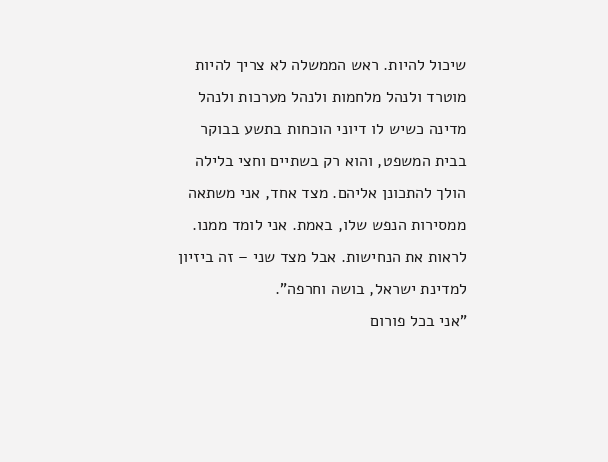שיכול להיות. ראש הממשלה לא צריך להיות מוטרד ולנהל מלחמות ולנהל מערכות ולנהל מדינה כשיש לו דיוני הוכחות בתשע בבוקר בבית המשפט, והוא רק בשתיים וחצי בלילה הולך להתכונן אליהם. מצד אחד, אני משתאה ממסירות הנפש שלו, באמת. אני לומד ממנו. לראות את הנחישות. אבל מצד שני – זה ביזיון למדינת ישראל, בושה וחרפה".
"אני בכל פורום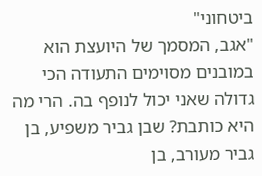ביטחוני"
"אגב, המסמך של היועצת הוא במובנים מסוימים התעודה הכי גדולה שאני יכול לנופף בה. הרי מה היא כותבת? שבן גביר משפיע, בן גביר מעורב, בן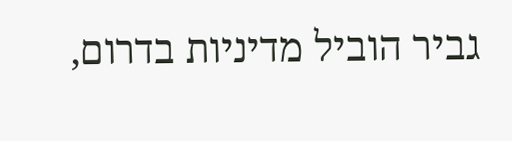גביר הוביל מדיניות בדרום,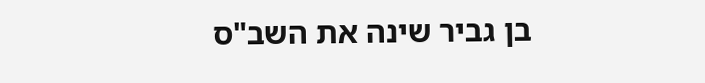בן גביר שינה את השב"ס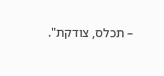– תכלס, צודקת".